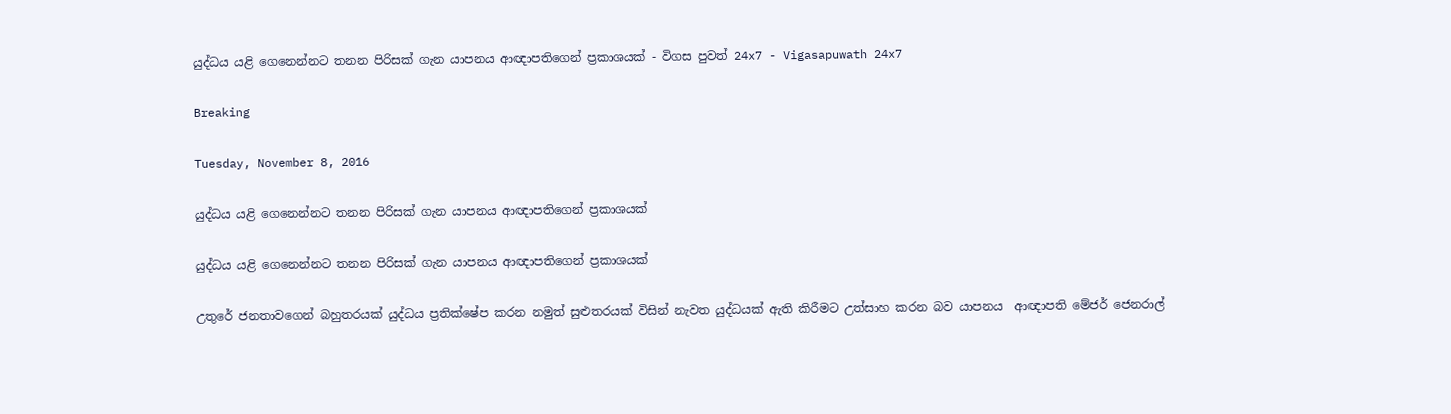යුද්ධය යළි ගෙනෙන්නට තනන පිරිසක් ගැන යාපනය ආඥාපතිගෙන් ප්‍රකාශයක් - විගස පුවත් 24x7 - Vigasapuwath 24x7

Breaking

Tuesday, November 8, 2016

යුද්ධය යළි ගෙනෙන්නට තනන පිරිසක් ගැන යාපනය ආඥාපතිගෙන් ප්‍රකාශයක්

යුද්ධය යළි ගෙනෙන්නට තනන පිරිසක් ගැන යාපනය ආඥාපතිගෙන් ප්‍රකාශයක්

උතුරේ ජනතාවගෙන් බහුතරයක් යුද්ධය ප්‍රතික්ෂේප කරන නමුත් සුළුතරයක් විසින් නැවත යුද්ධයක් ඇති කිරීමට උත්සාහ කරන බව යාපනය  ආඥාපති මේජර් ජෙනරාල්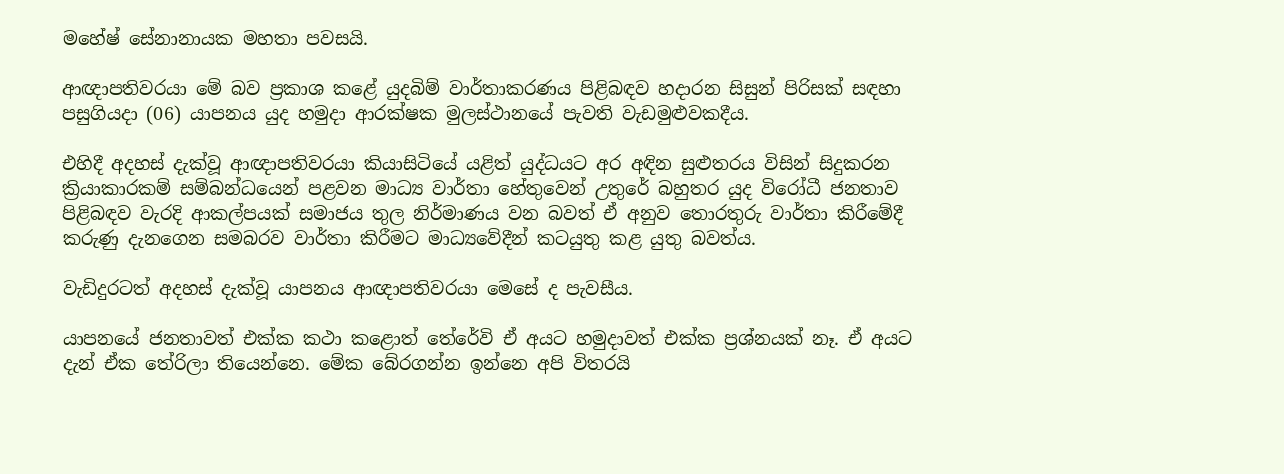මහේෂ් සේනානායක මහතා පවසයි.

ආඥාපතිවරයා මේ බව ප්‍රකාශ කළේ යුදබිම් වාර්තාකරණය පිළිබඳව හදාරන සිසුන් පිරිසක් සඳහා පසුගියදා (06) යාපනය යුද හමුදා ආරක්ෂක මුලස්ථානයේ පැවති වැඩමුළුවකදීය.

එහිදී අදහස් දැක්වූ ආඥාපතිවරයා කියාසිටියේ යළිත් යුද්ධයට අර අඳින සුළුතරය විසින් සිදුකරන ක්‍රියාකාරකම් සම්බන්ධයෙන් පළවන මාධ්‍ය වාර්තා හේතුවෙන් උතුරේ බහුතර යුද විරෝධී ජනතාව පිළිබඳව වැරදි ආකල්පයක් සමාජය තුල නිර්මාණය වන බවත් ඒ අනුව තොරතුරු වාර්තා කිරීමේදී කරුණු දැනගෙන සමබරව වාර්තා කිරීමට මාධ්‍යවේදීන් කටයුතු කළ යුතු බවත්ය.

වැඩිදුරටත් අදහස් දැක්වූ යාපනය ආඥාපතිවරයා මෙසේ ද පැවසීය.

යාපනයේ ජනතාවත් එක්ක කථා කළොත් තේරේවි ඒ අයට හමුදාවත් එක්ක ප්‍රශ්නයක් නෑ. ඒ අයට දැන් ඒක තේරිලා තියෙන්නෙ. මේක බේරගන්න ඉන්නෙ අපි විතරයි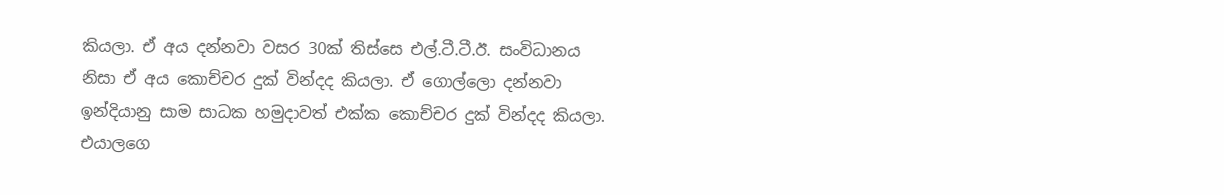කියලා. ඒ අය දන්නවා වසර 30ක් තිස්සෙ එල්.ටී.ටී.ඊ. සංවිධානය නිසා ඒ අය කොච්චර දුක් වින්දද කියලා. ඒ ගොල්ලො දන්නවා ඉන්දියානු සාම සාධක හමුදාවත් එක්ක කොච්චර දුක් වින්දද කියලා. එයාලගෙ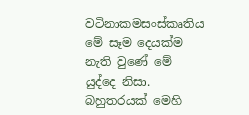වටිනාකමසංස්කෘතිය මේ සෑම දෙයක්ම නැති වුණේ මේ යුද්දෙ නිසා. බහුතරයක් මෙහි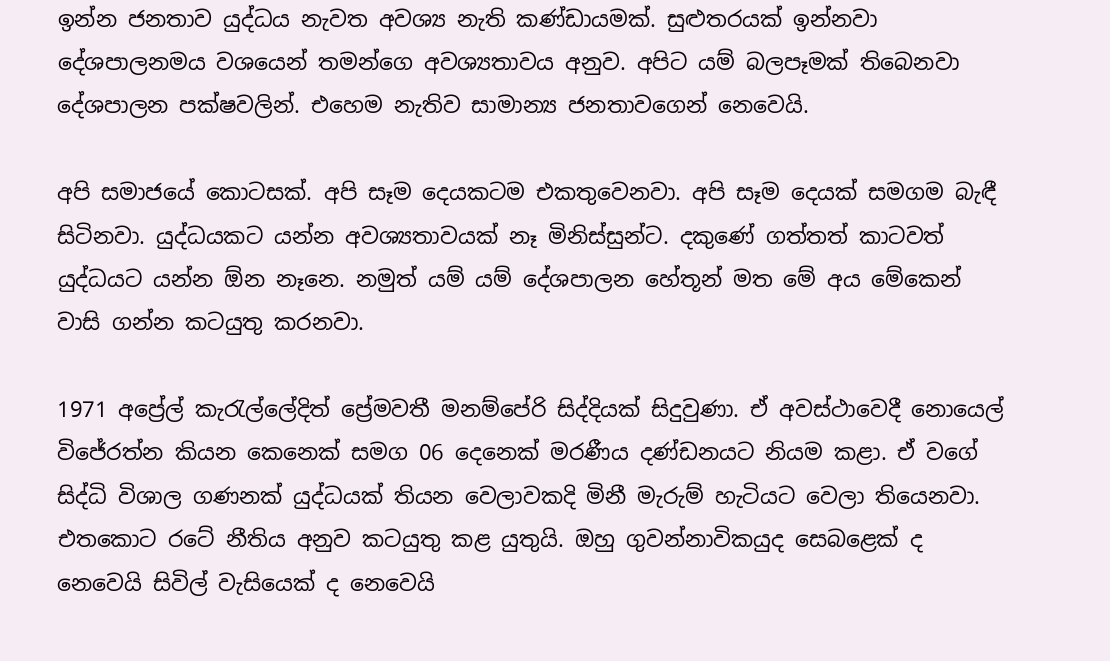ඉන්න ජනතාව යුද්ධය නැවත අවශ්‍ය නැති කණ්ඩායමක්. සුළුතරයක් ඉන්නවා දේශපාලනමය වශයෙන් තමන්ගෙ අවශ්‍යතාවය අනුව. අපිට යම් බලපෑමක් තිබෙනවා දේශපාලන පක්ෂවලින්. එහෙම නැතිව සාමාන්‍ය ජනතාවගෙන් නෙවෙයි.

අපි සමාජයේ කොටසක්. අපි සෑම දෙයකටම එකතුවෙනවා. අපි සෑම දෙයක් සමගම බැඳී සිටිනවා. යුද්ධයකට යන්න අවශ්‍යතාවයක් නෑ මිනිස්සුන්ට. දකුණේ ගත්තත් කාටවත් යුද්ධයට යන්න ඕන නෑනෙ. නමුත් යම් යම් දේශපාලන හේතූන් මත මේ අය මේකෙන් වාසි ගන්න කටයුතු කරනවා.

1971 අප්‍රේල් කැරැල්ලේදිත් ප්‍රේමවතී මනම්පේරි සිද්දියක් සිදුවුණා. ඒ අවස්ථාවෙදී නොයෙල් විජේරත්න කියන කෙනෙක් සමග 06 දෙනෙක් මරණීය දණ්ඩනයට නියම කළා. ඒ වගේ සිද්ධි විශාල ගණනක් යුද්ධයක් තියන වෙලාවකදි මිනී මැරුම් හැටියට වෙලා තියෙනවා. එතකොට රටේ නීතිය අනුව කටයුතු කළ යුතුයි. ඔහු ගුවන්නාවිකයුද සෙබළෙක් ද නෙවෙයි සිවිල් වැසියෙක් ද නෙවෙයි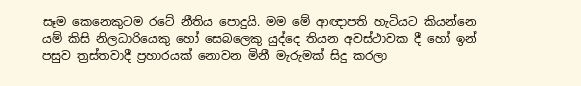සෑම කෙනෙකුටම රටේ නීතිය පොදුයි. මම මේ ආඥාපති හැටියට කියන්නෙ යම් කිසි නිලධාරියෙකු හෝ සෙබලෙකු යුද්දෙ තියන අවස්ථාවක දී හෝ ඉන් පසුව ත්‍රස්තවාදී ප්‍රහාරයක් නොවන මිනී මැරුමක් සිදු කරලා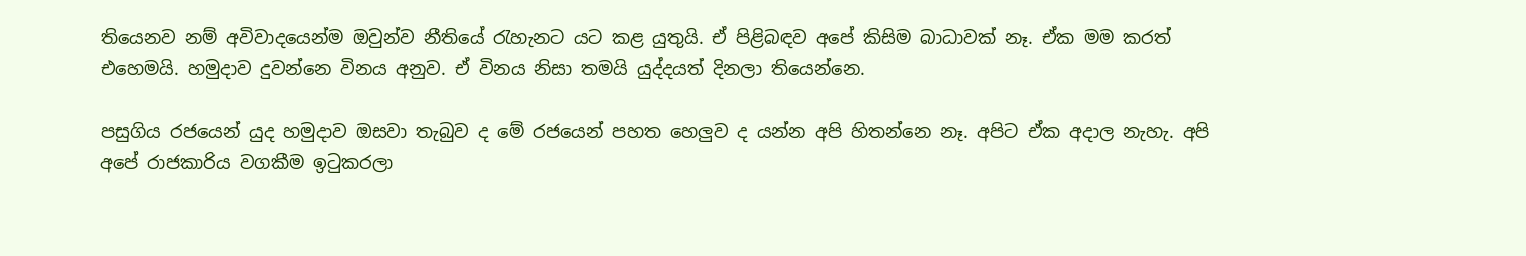තියෙනව නම් අවිවාදයෙන්ම ඔවුන්ව නීතියේ රැහැනට යට කළ යුතුයි. ඒ පිළිබඳව අපේ කිසිම බාධාවක් නෑ. ඒක මම කරත් එහෙමයි. හමුදාව දුවන්නෙ විනය අනුව. ඒ විනය නිසා තමයි යුද්දයත් දිනලා තියෙන්නෙ.

පසුගිය රජයෙන් යුද හමුදාව ඔසවා තැබුව ද මේ රජයෙන් පහත හෙලුව ද යන්න අපි හිතන්නෙ නෑ. අපිට ඒක අදාල නැහැ. අපි අපේ රාජකාරිය වගකීම ඉටුකරලා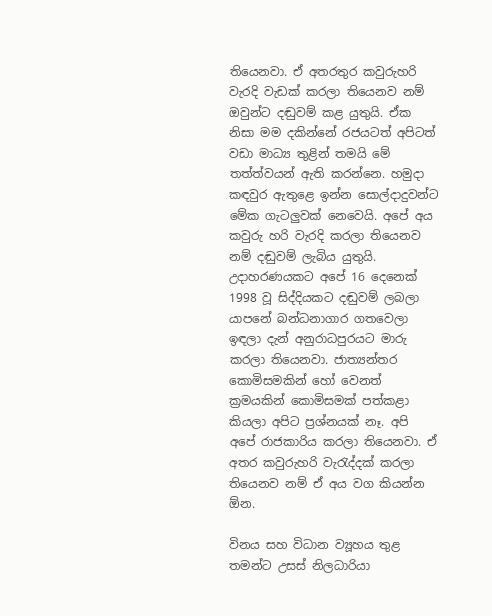තියෙනවා. ඒ අතරතුර කවුරුහරි වැරදි වැඩක් කරලා තියෙනව නම් ඔවුන්ට දඬුවම් කළ යුතුයි. ඒක නිසා මම දකින්නේ රජයටත් අපිටත් වඩා මාධ්‍ය තුළින් තමයි මේ තත්ත්වයන් ඇති කරන්නෙ. හමුදා කඳවුර ඇතුළෙ ඉන්න සොල්දාදුවන්ට මේක ගැටලුවක් නෙවෙයි. අපේ අය කවුරු හරි වැරදි කරලා තියෙනව නම් දඬුවම් ලැබිය යුතුයි. උදාහරණයකට අපේ 16 දෙනෙක් 1998 වූ සිද්දියකට දඬුවම් ලබලා යාපනේ බන්ධනාගාර ගතවෙලා ඉඳලා දැන් අනුරාධපුරයට මාරු කරලා තියෙනවා. ජාත්‍යන්තර කොමිසමකින් හෝ වෙනත් ක්‍රමයකින් කොමිසමක් පත්කළා කියලා අපිට ප්‍රශ්නයක් නෑ. අපි අපේ රාජකාරිය කරලා තියෙනවා. ඒ අතර කවුරුහරි වැරැද්දක් කරලා තියෙනව නම් ඒ අය වග කියන්න ඕන.

විනය සහ විධාන ව්‍යූහය තුළ තමන්ට උසස් නිලධාරියා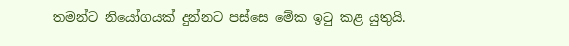තමන්ට නියෝගයක් දුන්නට පස්සෙ මේක ඉටු කළ යුතුයි.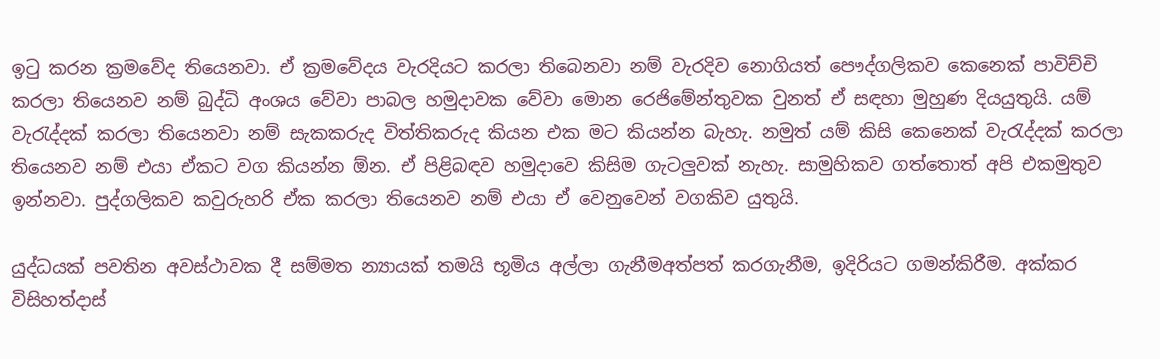ඉටු කරන ක්‍රමවේද තියෙනවා. ඒ ක්‍රමවේදය වැරදියට කරලා තිබෙනවා නම් වැරදිව නොගියත් ‍පෞද්ගලිකව කෙනෙක් පාවිච්චි කරලා තියෙනව නම් බුද්ධි අංශය වේවා පාබල හමුදාවක වේවා මොන රෙජිමේන්තුවක වුනත් ඒ සඳහා මුහුණ දියයුතුයි. යම් වැරැද්දක් කරලා තියෙනවා නම් සැකකරුද විත්තිකරුද කියන එක මට කියන්න බැහැ. නමුත් යම් කිසි කෙනෙක් වැරැද්දක් කරලා තියෙනව නම් එයා ඒකට වග කියන්න ඕන. ඒ පිළිබඳව හමුදාවෙ කිසිම ගැටලුවක් නැහැ. සාමුහිකව ගත්තොත් අපි එකමුතුව ඉන්නවා. පුද්ගලිකව කවුරුහරි ඒක කරලා තියෙනව නම් එයා ඒ වෙනුවෙන් වගකිව යුතුයි.

යුද්ධයක් පවතින අවස්ථාවක දී සම්මත න්‍යායක් තමයි භූමිය අල්ලා ගැනීමඅත්පත් කරගැනීම, ඉදිරියට ගමන්කිරීම. අක්කර විසිහත්දාස්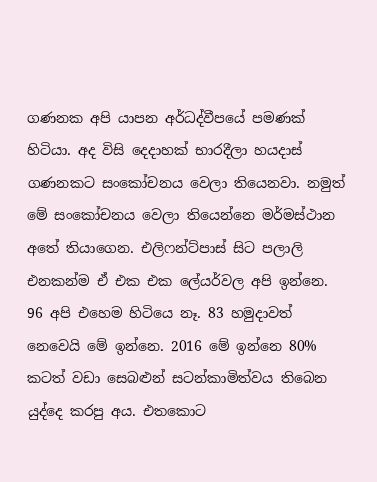ගණනක අපි යාපන අර්ධද්වීපයේ පමණක් හිටියා. අද විසි දෙදාහක් භාරදීලා හයදාස් ගණනකට සංකෝචනය වෙලා තියෙනවා. නමුත් මේ සංකෝචනය වෙලා තියෙන්නෙ මර්මස්ථාන අතේ තියාගෙන. එලිෆන්ට්පාස් සිට පලාලි එනකන්ම ඒ එක එක ලේයර්වල අපි ඉන්නෙ. 96 අපි එහෙම හිටියෙ නෑ. 83 හමුදාවත් නෙවෙයි මේ ඉන්නෙ. 2016 මේ ඉන්නෙ 80% කටත් වඩා සෙබළුන් සටන්කාමිත්වය තිබෙන යුද්දෙ කරපු අය. එතකොට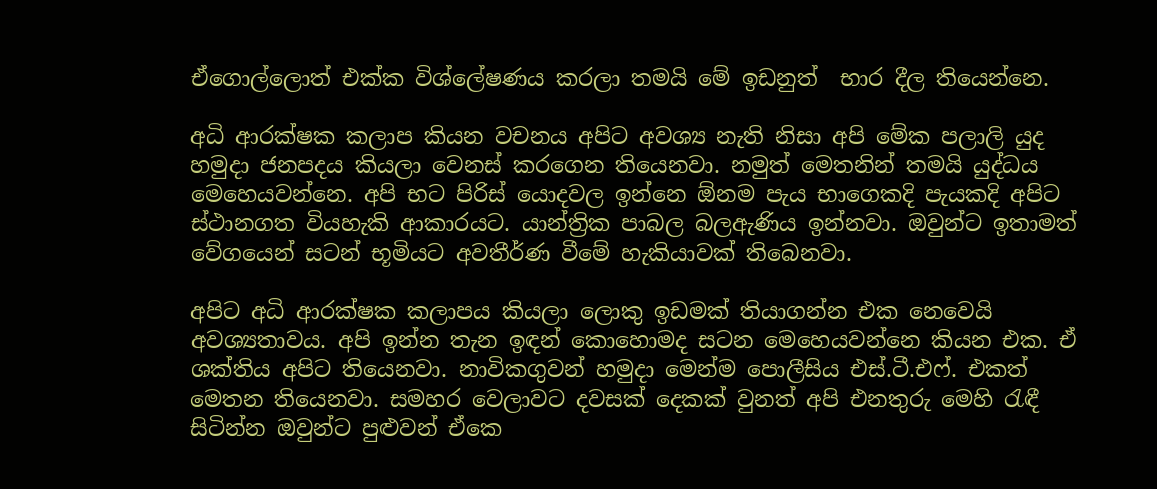ඒගොල්ලොත් එක්ක විශ්ලේෂණය කරලා තමයි මේ ඉඩනුත්  භාර දීල තියෙන්නෙ.

අධි ආරක්ෂක කලාප කියන වචනය අපිට අවශ්‍ය නැති නිසා අපි මේක පලාලි යුද හමුදා ජනපදය කියලා වෙනස් කරගෙන තියෙනවා. නමුත් මෙතනින් තමයි යුද්ධය මෙහෙයවන්නෙ. අපි භට පිරිස් යොදවල ඉන්නෙ ඕනම පැය භාගෙකදි පැයකදි අපිට ස්ථානගත වියහැකි ආකාරයට. යාන්ත්‍රික පාබල බලඇණිය ඉන්නවා. ඔවුන්ට ඉතාමත් වේගයෙන් සටන් භූමියට අවතීර්ණ වීමේ හැකියාවක් තිබෙනවා.

අපිට අධි ආරක්ෂක කලාපය කියලා ලොකු ඉඩමක් තියාගන්න එක නෙවෙයි අවශ්‍යතාවය. අපි ඉන්න තැන ඉඳන් කොහොමද සටන මෙහෙයවන්නෙ කියන එක. ඒ ශක්තිය අපිට තියෙනවා. නාවිකගුවන් හමුදා‍ මෙන්ම පොලීසිය එස්.ටී.එෆ්. එකත් මෙතන තියෙනවා. සමහර වෙලාවට දවසක් දෙකක් වුනත් අපි එනතුරු මෙහි රැඳී සිටින්න ඔවුන්ට පුළුවන් ඒකෙ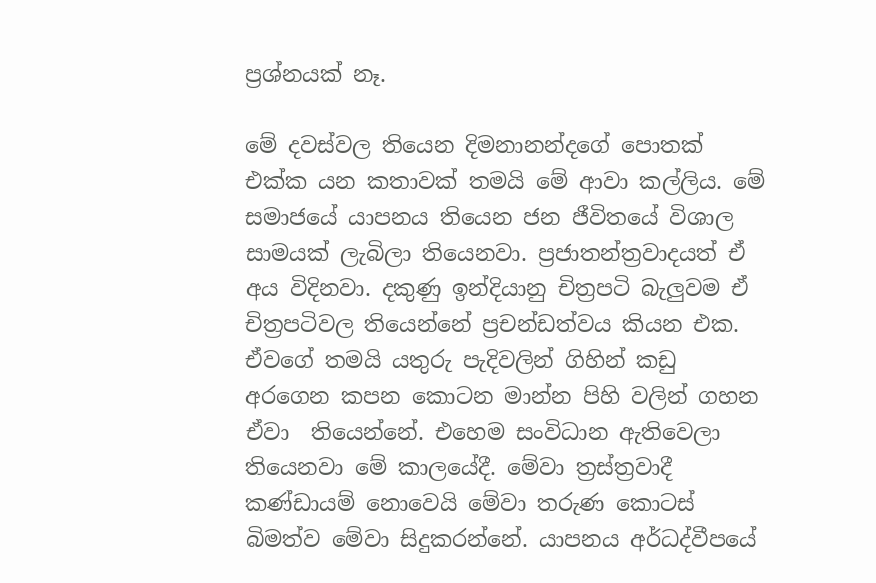ප්‍රශ්නයක් නෑ.

මේ දවස්වල තියෙන දිමනානන්දගේ පොතක් එක්ක යන කතාවක් තමයි මේ ආවා කල්ලිය. මේ සමාජයේ යාපනය තියෙන ජන ජීවිතයේ විශාල සාමයක් ලැබිලා තියෙනවා. ප්‍රජාතන්ත්‍රවාදයත් ඒ අය විදිනවා. දකුණු ඉන්දියානු චිත්‍රපටි බැලුවම ඒ චිත්‍රපටිවල තියෙන්නේ ප්‍රචන්ඩත්වය කියන එක. ඒවගේ තමයි යතුරු පැදිවලින් ගිහින් කඩු අරගෙන කපන කොටන මාන්න පිහි වලින් ගහන ඒවා  තියෙන්නේ. එහෙම සංවිධාන ඇතිවෙලා තියෙනවා මේ කාලයේදී. මේවා ත්‍රස්ත්‍රවාදී කණ්ඩායම් නොවෙයි මේවා තරුණ කොටස් බිමත්ව මේවා සිදුකරන්නේ. යාපනය අර්ධද්වීපයේ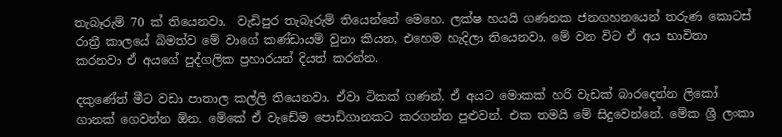තැබෑරුම් 70 ක් තියෙනවා.  වැඩිපුර තැබෑරුම් තියෙන්නේ මෙහෙ. ලක්ෂ හයයි ගණනක ජනගහනයෙන් තරුණ කොටස් රාත්‍රී කාලයේ බිමත්ව මේ වාගේ කණ්ඩායම් වුනා කියන, එහෙම හැදිලා තියෙනවා. මේ වන විට ඒ අය භාවිතා කරනවා ඒ අයගේ පුද්ගලික ප්‍රහාරයන් දියත් කරන්න.

දකුණේත් මීට වඩා පාතාල කල්ලි තියෙනවා. ඒවා ටිකක් ගණන්. ඒ අයට මොකක් හරි වැඩක් බාරදෙන්න ලිකෝ ගානක් ගෙවන්න ඕන. මේකේ ඒ වැඩේම පොඩිගානකට කරගන්න පුළුවන්. එක තමයි මේ සිදුවෙන්නේ. මේක ශ්‍රී ලංකා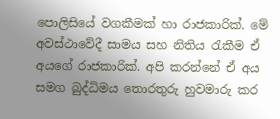පොලිසියේ වගකීමක් හා රාජකාරික්. මේ අවස්ථාවේදී සාමය සහ නිතිය රැකීම ඒ අයගේ රාජකාරික්. අපි කරන්නේ ඒ අය සමග බුද්ධිමය තොරතුරු හුවමාරු කර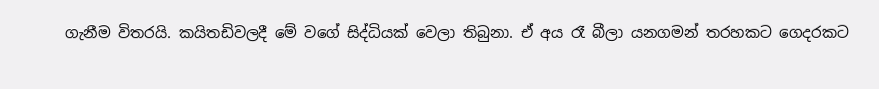ගැනීම විතරයි. කයිතඩිවලදී මේ වගේ සිද්ධියක් වෙලා තිබුනා. ඒ අය රෑ බීලා යනගමන් තරහකට ගෙදරකට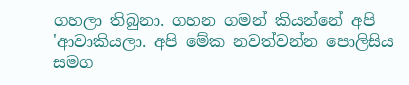ගහලා තිබුනා. ගහන ගමන් කියන්නේ අපි 'ආවාකියලා. අපි මේක නවත්වන්න පොලිසිය සමග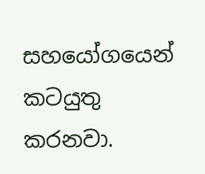සහයෝගයෙන් කටයුතු කරනවා.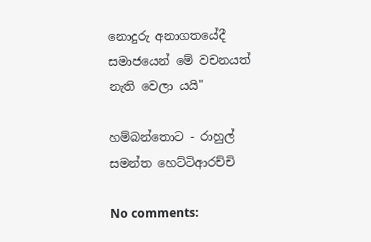නොදුරු අනාගතයේදී සමාජයෙන් මේ වචනයත් නැති වෙලා යයි"

හම්බන්තොට - රාහුල් සමන්ත හෙට්ටිආරච්චි

No comments: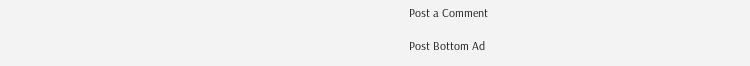Post a Comment

Post Bottom Ad